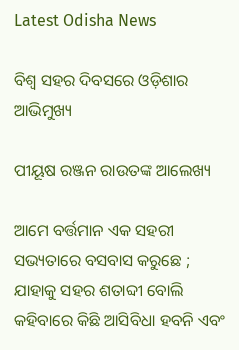Latest Odisha News

ବିଶ୍ୱ ସହର ଦିବସରେ ଓଡ଼ିଶାର ଆଭିମୁଖ୍ୟ

ପୀୟୂଷ ରଞ୍ଜନ ରାଉତଙ୍କ ଆଲେଖ୍ୟ

ଆମେ ବର୍ତ୍ତମାନ ଏକ ସହରୀ ସଭ୍ୟତାରେ ବସବାସ କରୁଛେ ; ଯାହାକୁ ସହର ଶତାବ୍ଦୀ ବୋଲି କହିବାରେ କିଛି ଆସିବିଧା ହବନି ଏବଂ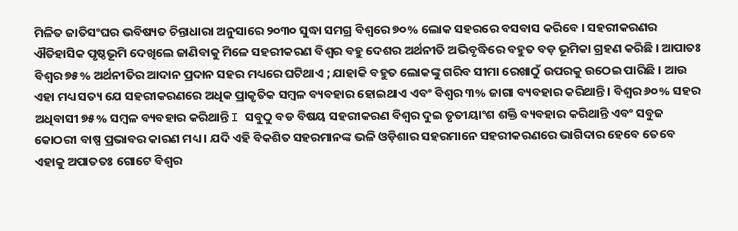ମିଳିତ ଜାତିସଂଘର ଭବିଷ୍ୟତ ଚିନ୍ତାଧାରା ଅନୁସାରେ ୨୦୩୦ ସୁଦ୍ଧା ସମଗ୍ର ବିଶ୍ୱରେ ୭୦% ଲୋକ ସହରରେ ବସବାସ କରିବେ । ସହରୀକରଣର ଐତିହାସିକ ପୃଷ୍ଠଭୂମି ଦେଖିଲେ ଜାଣିବାକୁ ମିଳେ ସହରୀକରଣ ବିଶ୍ୱର ବହୁ ଦେଶର ଅର୍ଥନୀତି ଅଭିବୃଦ୍ଧିରେ ବହୁତ ବଡ଼ ଭୂମିକା ଗ୍ରହଣ କରିଛି । ଆପାତଃ ବିଶ୍ୱର ୭୫% ଅର୍ଥନୀତିର ଆଦାନ ପ୍ରଦାନ ସହର ମଧ୍ୟରେ ଘଟିଥାଏ ; ଯାହାକି ବହୁତ ଲୋକଙ୍କୁ ଗରିବ ସୀମା ରେଖାଠୁଁ ଉପରକୁ ଉଠେଇ ପାରିଛି । ଆଉ ଏହା ମଧ୍ୟ ସତ୍ୟ ଯେ ସହରୀକରଣରେ ଅଧିକ ପ୍ରାକୃତିକ ସମ୍ବଳ ବ୍ୟବହାର ହୋଇଥାଏ ଏବଂ ବିଶ୍ୱର ୩% ଜାଗା ବ୍ୟବହାର କରିଥାନ୍ତି। ବିଶ୍ୱର ୬୦% ସହର ଅଧିବାସୀ ୭୫% ସମ୍ବଳ ବ୍ୟବହାର କରିଥାନ୍ତି I ସବୁଠୁ ବଡ ବିଷୟ ସହରୀକରଣ ବିଶ୍ୱର ଦୁଇ ତୃତୀୟାଂଶ ଶକ୍ତି ବ୍ୟବହାର କରିଥାନ୍ତି ଏବଂ ସବୁଜ କୋଠରୀ ବାଷ୍ପ ପ୍ରଭାବର କାରଣ ମଧ୍ୟ । ଯଦି ଏହି ବିକଶିତ ସହରମାନଙ୍କ ଭଳି ଓଡ଼ିଶାର ସହରମାନେ ସହରୀକରଣରେ ଭାଗିଦାର ହେବେ ତେବେ ଏହାକୁ ଅପାତତଃ ଗୋଟେ ବିଶ୍ୱର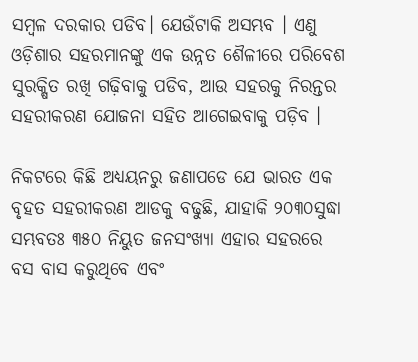ସମ୍ବଳ ଦରକାର ପଡିବ। ଯେଉଁଟାକି ଅସମ୍ଭବ । ଏଣୁ ଓଡ଼ିଶାର ସହରମାନଙ୍କୁ ଏକ ଉନ୍ନତ ଶୈଳୀରେ ପରିବେଶ ସୁରକ୍ଷିତ ରଖି ଗଢ଼ିବାକୁ ପଡିବ, ଆଉ ସହରକୁ ନିରନ୍ତର ସହରୀକରଣ ଯୋଜନା ସହିତ ଆଗେଇବାକୁ ପଡ଼ିବ ।

ନିକଟରେ କିଛି ଅଧ୍ୟୟନରୁ ଜଣାପଡେ ଯେ ଭାରତ ଏକ ବୃହତ ସହରୀକରଣ ଆଡକୁ ବଢୁଛି, ଯାହାକି ୨୦୩୦ସୁଦ୍ଧା ସମ୍ଭବତଃ ୩୫୦ ନିୟୁତ ଜନସଂଖ୍ୟା ଏହାର ସହରରେ ବସ ବାସ କରୁଥିବେ ଏବଂ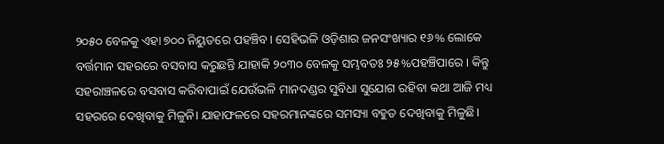୨୦୫୦ ବେଳକୁ ଏହା ୭୦୦ ନିୟୁତରେ ପହଞ୍ଚିବ। ସେହିଭଳି ଓଡ଼ିଶାର ଜନସଂଖ୍ୟାର ୧୬% ଲୋକେ ବର୍ତ୍ତମାନ ସହରରେ ବସବାସ କରୁଛନ୍ତି ଯାହାକି ୨୦୩୦ ବେଳକୁ ସମ୍ଭବତଃ ୨୫%ପହଞ୍ଚିପାରେ । କିନ୍ତୁ ସହରାଞ୍ଚଳରେ ବସବାସ କରିବାପାଇଁ ଯେଉଁଭଳି ମାନଦଣ୍ଡର ସୁବିଧା ସୁଯୋଗ ରହିବା କଥା ଆଜି ମଧ୍ୟ ସହରରେ ଦେଖିବାକୁ ମିଳୁନି। ଯାହାଫଳରେ ସହରମାନଙ୍କରେ ସମସ୍ୟା ବହୁତ ଦେଖିବାକୁ ମିଳୁଛି।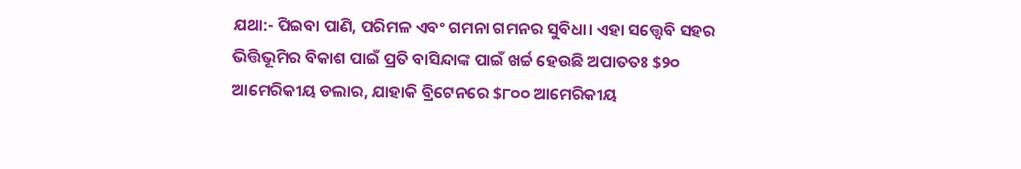ଯଥା:- ପିଇବା ପାଣି, ପରିମଳ ଏବଂ ଗମନା ଗମନର ସୁବିଧା। ଏହା ସତ୍ତ୍ୱେବି ସହର ଭିତ୍ତିଭୂମିର ବିକାଶ ପାଇଁ ପ୍ରତି ବାସିନ୍ଦାଙ୍କ ପାଇଁ ଖର୍ଚ୍ଚ ହେଉଛି ଅପାତତଃ $୨୦ ଆମେରିକୀୟ ଡଲାର, ଯାହାକି ବ୍ରିଟେନରେ $୮୦୦ ଆମେରିକୀୟ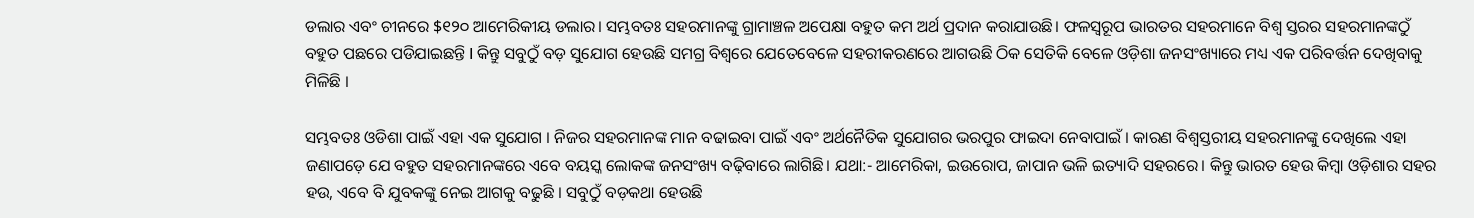ଡଲାର ଏବଂ ଚୀନରେ $୧୨୦ ଆମେରିକୀୟ ଡଲାର। ସମ୍ଭବତଃ ସହରମାନଙ୍କୁ ଗ୍ରାମାଞ୍ଚଳ ଅପେକ୍ଷା ବହୁତ କମ ଅର୍ଥ ପ୍ରଦାନ କରାଯାଉଛି। ଫଳସ୍ୱରୂପ ଭାରତର ସହରମାନେ ବିଶ୍ୱ ସ୍ତରର ସହରମାନଙ୍କଠୁଁ ବହୁତ ପଛରେ ପଡିଯାଇଛନ୍ତି I କିନ୍ତୁ ସବୁଠୁଁ ବଡ଼ ସୁଯୋଗ ହେଉଛି ସମଗ୍ର ବିଶ୍ୱରେ ଯେତେବେଳେ ସହରୀକରଣରେ ଆଗଉଛି ଠିକ ସେତିକି ବେଳେ ଓଡ଼ିଶା ଜନସଂଖ୍ୟାରେ ମଧ୍ୟ ଏକ ପରିବର୍ତ୍ତନ ଦେଖିବାକୁ ମିଳିଛି ।

ସମ୍ଭବତଃ ଓଡିଶା ପାଇଁ ଏହା ଏକ ସୁଯୋଗ । ନିଜର ସହରମାନଙ୍କ ମାନ ବଢାଇବା ପାଇଁ ଏବଂ ଅର୍ଥନୈତିକ ସୁଯୋଗର ଭରପୁର ଫାଇଦା ନେବାପାଇଁ । କାରଣ ବିଶ୍ୱସ୍ତରୀୟ ସହରମାନଙ୍କୁ ଦେଖିଲେ ଏହା ଜଣାପଡ଼େ ଯେ ବହୁତ ସହରମାନଙ୍କରେ ଏବେ ବୟସ୍କ ଲୋକଙ୍କ ଜନସଂଖ୍ୟ ବଢ଼ିବାରେ ଲାଗିଛି। ଯଥା:- ଆମେରିକା, ଇଉରୋପ, ଜାପାନ ଭଳି ଇତ୍ୟାଦି ସହରରେ। କିନ୍ତୁ ଭାରତ ହେଉ କିମ୍ବା ଓଡ଼ିଶାର ସହର ହଉ, ଏବେ ବି ଯୁବକଙ୍କୁ ନେଇ ଆଗକୁ ବଢୁଛି । ସବୁଠୁଁ ବଡ଼କଥା ହେଉଛି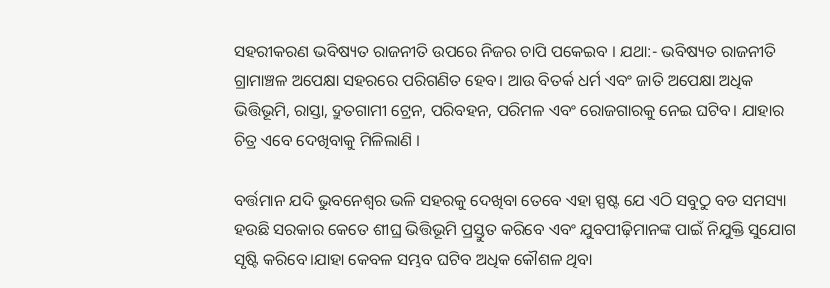ସହରୀକରଣ ଭବିଷ୍ୟତ ରାଜନୀତି ଉପରେ ନିଜର ଚାପି ପକେଇବ । ଯଥା:- ଭବିଷ୍ୟତ ରାଜନୀତି ଗ୍ରାମାଞ୍ଚଳ ଅପେକ୍ଷା ସହରରେ ପରିଗଣିତ ହେବ। ଆଉ ବିତର୍କ ଧର୍ମ ଏବଂ ଜାତି ଅପେକ୍ଷା ଅଧିକ ଭିତ୍ତିଭୂମି, ରାସ୍ତା, ଦ୍ରୁତଗାମୀ ଟ୍ରେନ, ପରିବହନ, ପରିମଳ ଏବଂ ରୋଜଗାରକୁ ନେଇ ଘଟିବ। ଯାହାର ଚିତ୍ର ଏବେ ଦେଖିବାକୁ ମିଳିଲାଣି ।

ବର୍ତ୍ତମାନ ଯଦି ଭୁବନେଶ୍ୱର ଭଳି ସହରକୁ ଦେଖିବା ତେବେ ଏହା ସ୍ପଷ୍ଟ ଯେ ଏଠି ସବୁଠୁ ବଡ ସମସ୍ୟା ହଉଛି ସରକାର କେତେ ଶୀଘ୍ର ଭିତ୍ତିଭୂମି ପ୍ରସ୍ତୁତ କରିବେ ଏବଂ ଯୁବପୀଢ଼ିମାନଙ୍କ ପାଇଁ ନିଯୁକ୍ତି ସୁଯୋଗ ସୃଷ୍ଟି କରିବେ।ଯାହା କେବଳ ସମ୍ଭବ ଘଟିବ ଅଧିକ କୌଶଳ ଥିବା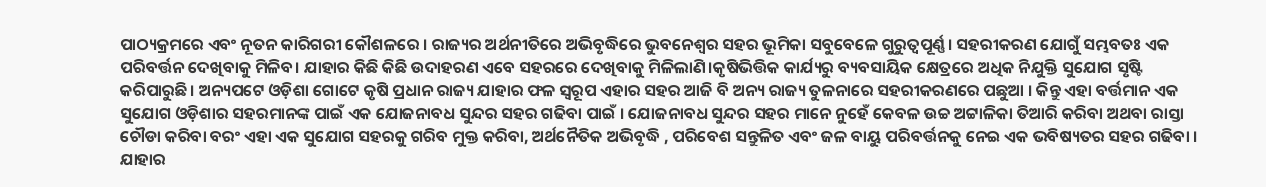ପାଠ୍ୟକ୍ରମରେ ଏବଂ ନୂତନ କାରିଗରୀ କୌଶଳରେ । ରାଜ୍ୟର ଅର୍ଥନୀତିରେ ଅଭିବୃଦ୍ଧିରେ ଭୁବନେଶ୍ୱର ସହର ଭୂମିକା ସବୁବେଳେ ଗୁରୁତ୍ୱପୂର୍ଣ୍ଣ। ସହରୀକରଣ ଯୋଗୁଁ ସମ୍ଭବତଃ ଏକ ପରିବର୍ତ୍ତନ ଦେଖିବାକୁ ମିଳିବ। ଯାହାର କିଛି କିଛି ଉଦାହରଣ ଏବେ ସହରରେ ଦେଖିବାକୁ ମିଳିଲାଣି।କୃଷିଭିତ୍ତିକ କାର୍ଯ୍ୟରୁ ବ୍ୟବସାୟିକ କ୍ଷେତ୍ରରେ ଅଧିକ ନିଯୁକ୍ତି ସୁଯୋଗ ସୃଷ୍ଟି କରିପାରୁଛି। ଅନ୍ୟପଟେ ଓଡ଼ିଶା ଗୋଟେ କୃଷି ପ୍ରଧାନ ରାଜ୍ୟ ଯାହାର ଫଳ ସ୍ୱରୂପ ଏହାର ସହର ଆଜି ବି ଅନ୍ୟ ରାଜ୍ୟ ତୁଳନାରେ ସହରୀକରଣରେ ପଛୁଆ । କିନ୍ତୁ ଏହା ବର୍ତ୍ତମାନ ଏକ ସୁଯୋଗ ଓଡ଼ିଶାର ସହରମାନଙ୍କ ପାଇଁ ଏକ ଯୋଜନାବଧ ସୁନ୍ଦର ସହର ଗଢିବା ପାଇଁ । ଯୋଜନାବଧ ସୁନ୍ଦର ସହର ମାନେ ନୁହେଁ କେବଳ ଉଚ୍ଚ ଅଟ୍ଟାଳିକା ତିଆରି କରିବା ଅଥବା ରାସ୍ତା ଚୌଡା କରିବା ବରଂ ଏହା ଏକ ସୁଯୋଗ ସହରକୁ ଗରିବ ମୁକ୍ତ କରିବା, ଅର୍ଥନୈତିକ ଅଭିବୃଦ୍ଧି , ପରିବେଶ ସନ୍ତୁଳିତ ଏବଂ ଜଳ ବାୟୁ ପରିବର୍ତ୍ତନକୁ ନେଇ ଏକ ଭବିଷ୍ୟତର ସହର ଗଢିବା । ଯାହାର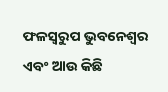ଫଳସ୍ଵରୁପ ଭୁବନେଶ୍ୱର ଏବଂ ଆଉ କିଛି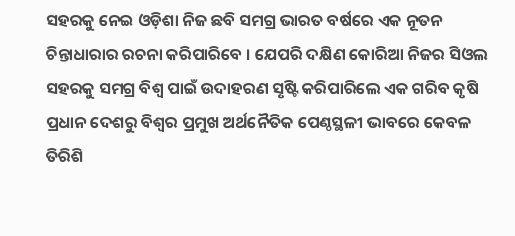ସହରକୁ ନେଇ ଓଡ଼ିଶା ନିଜ ଛବି ସମଗ୍ର ଭାରତ ବର୍ଷରେ ଏକ ନୂତନ ଚିନ୍ତାଧାରାର ରଚନା କରିପାରିବେ । ଯେପରି ଦକ୍ଷିଣ କୋରିଆ ନିଜର ସିଓଲ ସହରକୁ ସମଗ୍ର ବିଶ୍ୱ ପାଇଁ ଉଦାହରଣ ସୃଷ୍ଟି କରିପାରିଲେ ଏକ ଗରିବ କୃଷି ପ୍ରଧାନ ଦେଶରୁ ବିଶ୍ୱର ପ୍ରମୁଖ ଅର୍ଥନୈତିକ ପେଣ୍ଠସ୍ଥଳୀ ଭାବରେ କେବଳ ତିରିଶି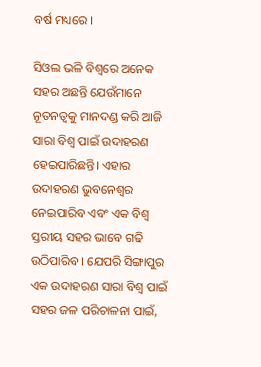ବର୍ଷ ମଧ୍ୟରେ ।

ସିଓଲ ଭଳି ବିଶ୍ୱରେ ଅନେକ ସହର ଅଛନ୍ତି ଯେଉଁମାନେ ନୂତନତ୍ବକୁ ମାନଦଣ୍ଡ କରି ଆଜି ସାରା ବିଶ୍ୱ ପାଇଁ ଉଦାହରଣ ହେଇପାରିଛନ୍ତି। ଏହାର ଉଦାହରଣ ଭୁବନେଶ୍ୱର ନେଇପାରିବ ଏବଂ ଏକ ବିଶ୍ୱ ସ୍ତରୀୟ ସହର ଭାବେ ଗଢି ଉଠିପାରିବ । ଯେପରି ସିଙ୍ଗାପୁର ଏକ ଉଦାହରଣ ସାରା ବିଶ୍ୱ ପାଇଁ ସହର ଜଳ ପରିଚାଳନା ପାଇଁ,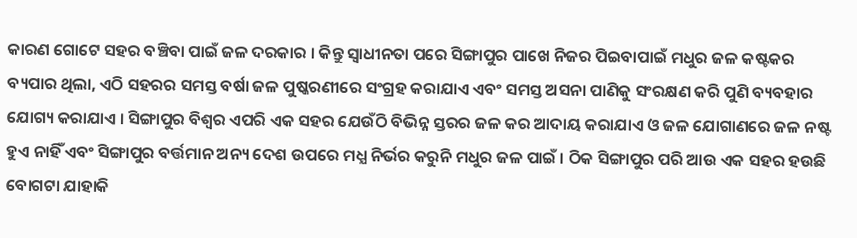କାରଣ ଗୋଟେ ସହର ବଞ୍ଚିବା ପାଇଁ ଜଳ ଦରକାର । କିନ୍ତୁ ସ୍ୱାଧୀନତା ପରେ ସିଙ୍ଗାପୁର ପାଖେ ନିଜର ପିଇବାପାଇଁ ମଧୁର ଜଳ କଷ୍ଟକର ବ୍ୟପାର ଥିଲା, ଏଠି ସହରର ସମସ୍ତ ବର୍ଷା ଜଳ ପୁଷ୍କରଣୀରେ ସଂଗ୍ରହ କରାଯାଏ ଏବଂ ସମସ୍ତ ଅସନା ପାଣିକୁ ସଂରକ୍ଷଣ କରି ପୁଣି ବ୍ୟବହାର ଯୋଗ୍ୟ କରାଯାଏ । ସିଙ୍ଗାପୁର ବିଶ୍ୱର ଏପରି ଏକ ସହର ଯେଉଁଠି ବିଭିନ୍ନ ସ୍ତରର ଜଳ କର ଆଦାୟ କରାଯାଏ ଓ ଜଳ ଯୋଗାଣରେ ଜଳ ନଷ୍ଟ ହୁଏ ନାହିଁ ଏବଂ ସିଙ୍ଗାପୁର ବର୍ତ୍ତମାନ ଅନ୍ୟ ଦେଶ ଉପରେ ମଧ୍ଯ ନିର୍ଭର କରୁନି ମଧୁର ଜଳ ପାଇଁ । ଠିକ ସିଙ୍ଗାପୁର ପରି ଆଉ ଏକ ସହର ହଉଛି ବୋଗଟା ଯାହାକି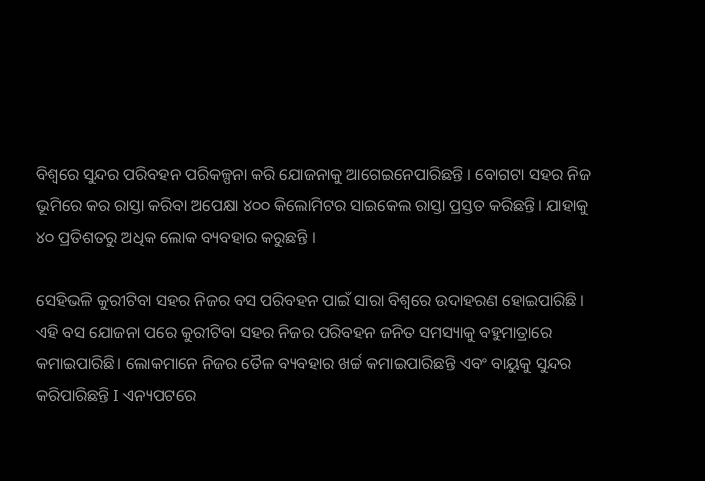ବିଶ୍ୱରେ ସୁନ୍ଦର ପରିବହନ ପରିକଳ୍ପନା କରି ଯୋଜନାକୁ ଆଗେଇନେପାରିଛନ୍ତି । ବୋଗଟା ସହର ନିଜ ଭୂମିରେ କର ରାସ୍ତା କରିବା ଅପେକ୍ଷା ୪୦୦ କିଲୋମିଟର ସାଇକେଲ ରାସ୍ତା ପ୍ରସ୍ତତ କରିଛନ୍ତି। ଯାହାକୁ ୪୦ ପ୍ରତିଶତରୁ ଅଧିକ ଲୋକ ବ୍ୟବହାର କରୁଛନ୍ତି ।

ସେହିଭଳି କୁରୀଟିବା ସହର ନିଜର ବସ ପରିବହନ ପାଇଁ ସାରା ବିଶ୍ୱରେ ଉଦାହରଣ ହୋଇପାରିଛି । ଏହି ବସ ଯୋଜନା ପରେ କୁରୀଟିବା ସହର ନିଜର ପରିବହନ ଜନିତ ସମସ୍ୟାକୁ ବହୁମାତ୍ରାରେ କମାଇପାରିଛି। ଲୋକମାନେ ନିଜର ତୈଳ ବ୍ୟବହାର ଖର୍ଚ୍ଚ କମାଇପାରିଛନ୍ତି ଏବଂ ବାୟୁକୁ ସୁନ୍ଦର କରିପାରିଛନ୍ତି I ଏନ୍ୟପଟରେ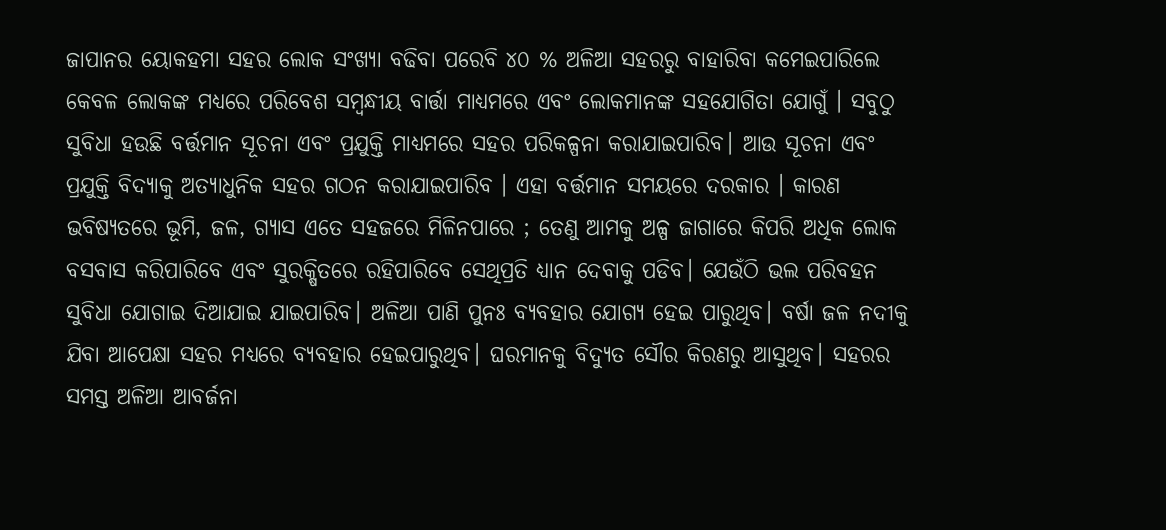ଜାପାନର ୟୋକହମା ସହର ଲୋକ ସଂଖ୍ୟା ବଢିବା ପରେବି ୪୦ % ଅଳିଆ ସହରରୁ ବାହାରିବା କମେଇପାରିଲେ କେବଳ ଲୋକଙ୍କ ମଧ୍ୟରେ ପରିବେଶ ସମ୍ବନ୍ଧୀୟ ବାର୍ତ୍ତା ମାଧ୍ୟମରେ ଏବଂ ଲୋକମାନଙ୍କ ସହଯୋଗିତା ଯୋଗୁଁ । ସବୁଠୁ ସୁବିଧା ହଉଛି ବର୍ତ୍ତମାନ ସୂଚନା ଏବଂ ପ୍ରଯୁକ୍ତି ମାଧ୍ୟମରେ ସହର ପରିକଳ୍ପନା କରାଯାଇପାରିବ। ଆଉ ସୂଚନା ଏବଂ ପ୍ରଯୁକ୍ତି ବିଦ୍ୟାକୁ ଅତ୍ୟାଧୁନିକ ସହର ଗଠନ କରାଯାଇପାରିବ । ଏହା ବର୍ତ୍ତମାନ ସମୟରେ ଦରକାର । କାରଣ ଭବିଷ୍ୟତରେ ଭୂମି, ଜଳ, ଗ୍ୟାସ ଏତେ ସହଜରେ ମିଳିନପାରେ ; ତେଣୁ ଆମକୁ ଅଳ୍ପ ଜାଗାରେ କିପରି ଅଧିକ ଲୋକ ବସବାସ କରିପାରିବେ ଏବଂ ସୁରକ୍ଷିତରେ ରହିପାରିବେ ସେଥିପ୍ରତି ଧ୍ୟାନ ଦେବାକୁ ପଡିବ। ଯେଉଁଠି ଭଲ ପରିବହନ ସୁବିଧା ଯୋଗାଇ ଦିଆଯାଇ ଯାଇପାରିବ। ଅଳିଆ ପାଣି ପୁନଃ ବ୍ୟବହାର ଯୋଗ୍ୟ ହେଇ ପାରୁଥିବ। ବର୍ଷା ଜଳ ନଦୀକୁ ଯିବା ଆପେକ୍ଷା ସହର ମଧ୍ୟରେ ବ୍ୟବହାର ହେଇପାରୁଥିବ। ଘରମାନକୁ ବିଦ୍ୟୁତ ସୌର କିରଣରୁ ଆସୁଥିବ। ସହରର ସମସ୍ତ ଅଳିଆ ଆବର୍ଜନା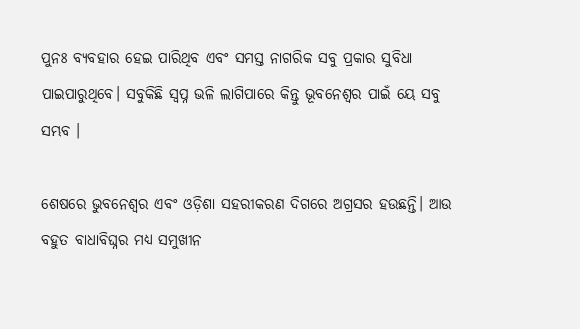ପୁନଃ ବ୍ୟବହାର ହେଇ ପାରିଥିବ ଏବଂ ସମସ୍ତ ନାଗରିକ ସବୁ ପ୍ରକାର ସୁବିଧା ପାଇପାରୁଥିବେ। ସବୁକିଛି ସ୍ବପ୍ନ ଭଳି ଲାଗିପାରେ କିନ୍ତୁ ଭୂବନେଶ୍ୱର ପାଇଁ ୟେ ସବୁ ସମ୍ଭବ ।

ଶେଷରେ ଭୁବନେଶ୍ୱର ଏବଂ ଓଡ଼ିଶା ସହରୀକରଣ ଦିଗରେ ଅଗ୍ରସର ହଉଛନ୍ତି। ଆଉ ବହୁତ ବାଧାବିଘ୍ନର ମଧ୍ୟ ସମୁଖୀନ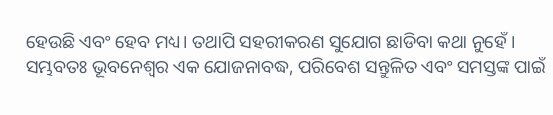ହେଉଛି ଏବଂ ହେବ ମଧ୍ୟ। ତଥାପି ସହରୀକରଣ ସୁଯୋଗ ଛାଡିବା କଥା ନୁହେଁ । ସମ୍ଭବତଃ ଭୂବନେଶ୍ୱର ଏକ ଯୋଜନାବଦ୍ଧ, ପରିବେଶ ସନ୍ତୁଳିତ ଏବଂ ସମସ୍ତଙ୍କ ପାଇଁ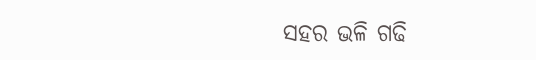ସହର ଭଳି ଗଢି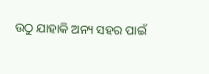ଉଠୁ ଯାହାକି ଅନ୍ୟ ସହର ପାଇଁ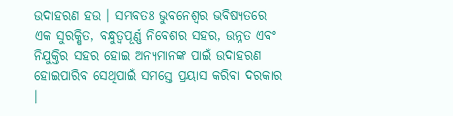ଉଦାହରଣ ହଉ । ସମ୍ଭବତଃ ଭୁବନେଶ୍ୱର ଭବିଷ୍ୟତରେ ଏକ ସୁରକ୍ଷିତ, ବନ୍ଧୁତ୍ୱପୂର୍ଣ୍ଣ ନିବେଶର ସହର, ଉନ୍ନତ ଏବଂ ନିଯୁକ୍ତିର ସହର ହୋଇ ଅନ୍ୟମାନଙ୍କ ପାଇଁ ଉଦାହରଣ ହୋଇପାରିବ ସେଥିପାଇଁ ସମସ୍ତେ ପ୍ରୟାସ କରିବା ଦରକାର ।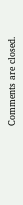Comments are closed.